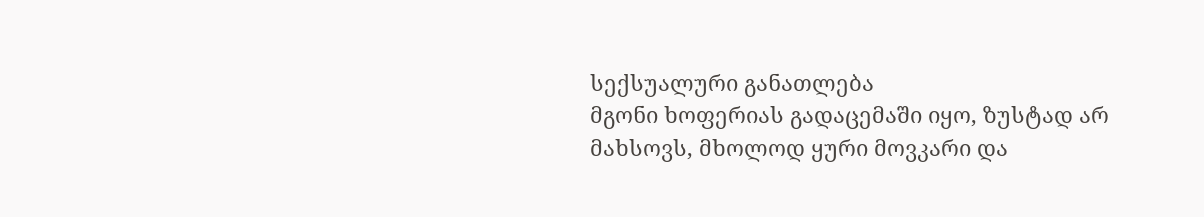სექსუალური განათლება
მგონი ხოფერიას გადაცემაში იყო, ზუსტად არ მახსოვს, მხოლოდ ყური მოვკარი და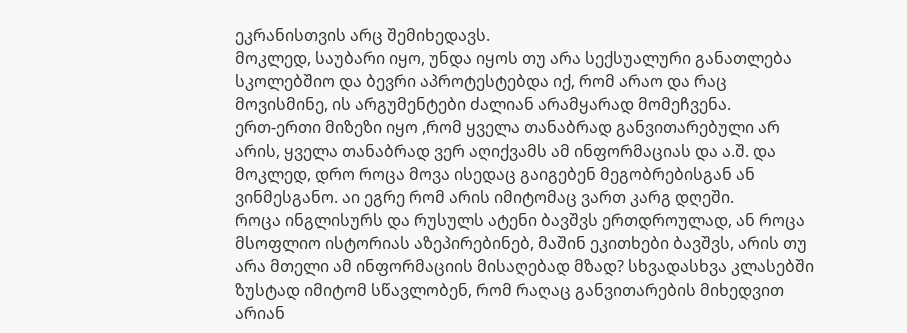ეკრანისთვის არც შემიხედავს.
მოკლედ, საუბარი იყო, უნდა იყოს თუ არა სექსუალური განათლება სკოლებშიო და ბევრი აპროტესტებდა იქ, რომ არაო და რაც მოვისმინე, ის არგუმენტები ძალიან არამყარად მომეჩვენა.
ერთ-ერთი მიზეზი იყო ,რომ ყველა თანაბრად განვითარებული არ არის, ყველა თანაბრად ვერ აღიქვამს ამ ინფორმაციას და ა.შ. და მოკლედ, დრო როცა მოვა ისედაც გაიგებენ მეგობრებისგან ან ვინმესგანო. აი ეგრე რომ არის იმიტომაც ვართ კარგ დღეში.
როცა ინგლისურს და რუსულს ატენი ბავშვს ერთდროულად, ან როცა მსოფლიო ისტორიას აზეპირებინებ, მაშინ ეკითხები ბავშვს, არის თუ არა მთელი ამ ინფორმაციის მისაღებად მზად? სხვადასხვა კლასებში ზუსტად იმიტომ სწავლობენ, რომ რაღაც განვითარების მიხედვით არიან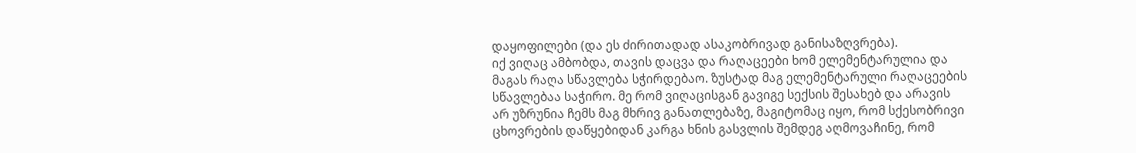დაყოფილები (და ეს ძირითადად ასაკობრივად განისაზღვრება).
იქ ვიღაც ამბობდა, თავის დაცვა და რაღაცეები ხომ ელემენტარულია და მაგას რაღა სწავლება სჭირდებაო. ზუსტად მაგ ელემენტარული რაღაცეების სწავლებაა საჭირო. მე რომ ვიღაცისგან გავიგე სექსის შესახებ და არავის არ უზრუნია ჩემს მაგ მხრივ განათლებაზე, მაგიტომაც იყო, რომ სქესობრივი ცხოვრების დაწყებიდან კარგა ხნის გასვლის შემდეგ აღმოვაჩინე, რომ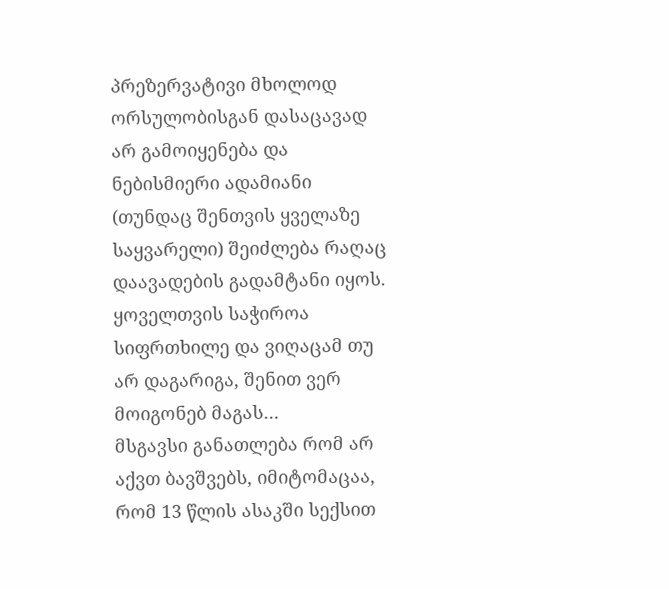პრეზერვატივი მხოლოდ ორსულობისგან დასაცავად არ გამოიყენება და ნებისმიერი ადამიანი (თუნდაც შენთვის ყველაზე საყვარელი) შეიძლება რაღაც დაავადების გადამტანი იყოს. ყოველთვის საჭიროა სიფრთხილე და ვიღაცამ თუ არ დაგარიგა, შენით ვერ მოიგონებ მაგას…
მსგავსი განათლება რომ არ აქვთ ბავშვებს, იმიტომაცაა, რომ 13 წლის ასაკში სექსით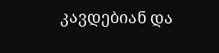კავდებიან და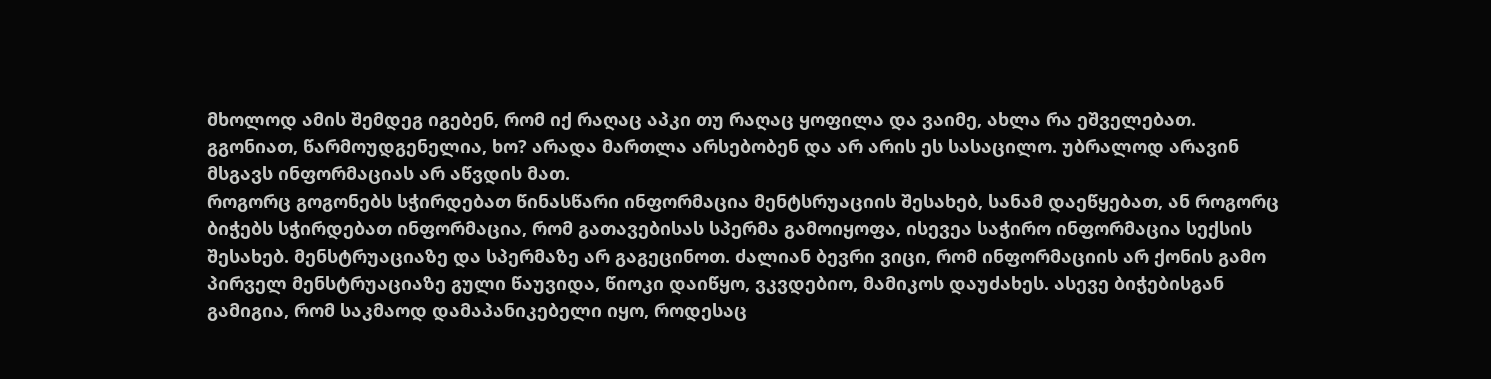მხოლოდ ამის შემდეგ იგებენ, რომ იქ რაღაც აპკი თუ რაღაც ყოფილა და ვაიმე, ახლა რა ეშველებათ. გგონიათ, წარმოუდგენელია, ხო? არადა მართლა არსებობენ და არ არის ეს სასაცილო. უბრალოდ არავინ მსგავს ინფორმაციას არ აწვდის მათ.
როგორც გოგონებს სჭირდებათ წინასწარი ინფორმაცია მენტსრუაციის შესახებ, სანამ დაეწყებათ, ან როგორც ბიჭებს სჭირდებათ ინფორმაცია, რომ გათავებისას სპერმა გამოიყოფა, ისევეა საჭირო ინფორმაცია სექსის შესახებ. მენსტრუაციაზე და სპერმაზე არ გაგეცინოთ. ძალიან ბევრი ვიცი, რომ ინფორმაციის არ ქონის გამო პირველ მენსტრუაციაზე გული წაუვიდა, წიოკი დაიწყო, ვკვდებიო, მამიკოს დაუძახეს. ასევე ბიჭებისგან გამიგია, რომ საკმაოდ დამაპანიკებელი იყო, როდესაც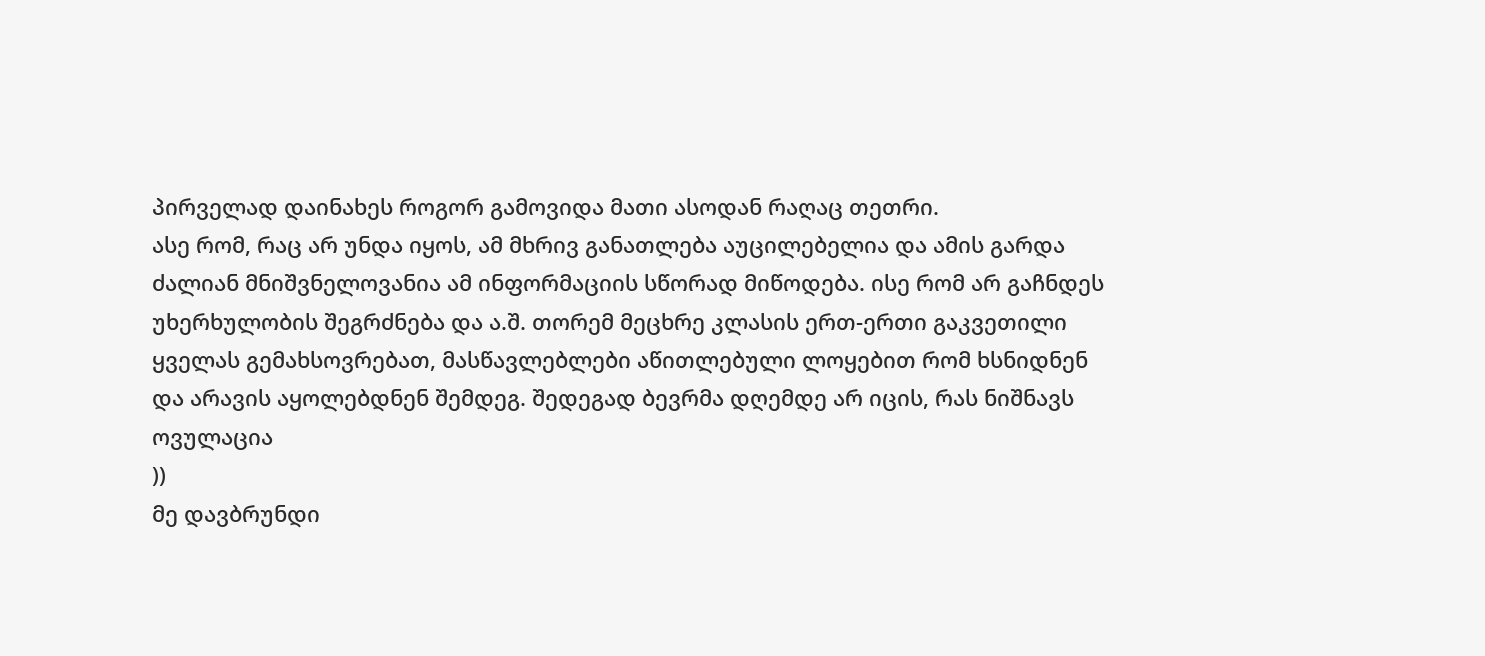პირველად დაინახეს როგორ გამოვიდა მათი ასოდან რაღაც თეთრი.
ასე რომ, რაც არ უნდა იყოს, ამ მხრივ განათლება აუცილებელია და ამის გარდა ძალიან მნიშვნელოვანია ამ ინფორმაციის სწორად მიწოდება. ისე რომ არ გაჩნდეს უხერხულობის შეგრძნება და ა.შ. თორემ მეცხრე კლასის ერთ-ერთი გაკვეთილი ყველას გემახსოვრებათ, მასწავლებლები აწითლებული ლოყებით რომ ხსნიდნენ და არავის აყოლებდნენ შემდეგ. შედეგად ბევრმა დღემდე არ იცის, რას ნიშნავს ოვულაცია
))
მე დავბრუნდი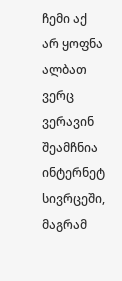ჩემი აქ არ ყოფნა ალბათ ვერც ვერავინ შეამჩნია ინტერნეტ სივრცეში, მაგრამ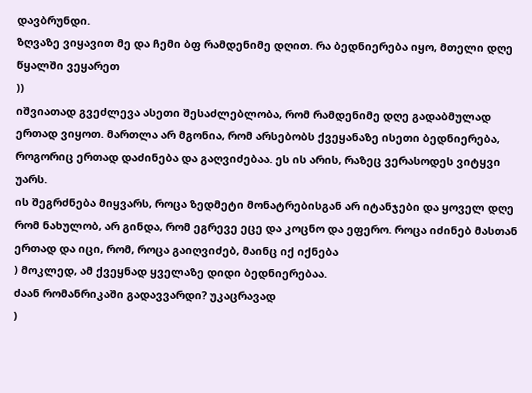დავბრუნდი.
ზღვაზე ვიყავით მე და ჩემი ბფ რამდენიმე დღით. რა ბედნიერება იყო, მთელი დღე წყალში ვეყარეთ
))
იშვიათად გვეძლევა ასეთი შესაძლებლობა, რომ რამდენიმე დღე გადაბმულად ერთად ვიყოთ. მართლა არ მგონია, რომ არსებობს ქვეყანაზე ისეთი ბედნიერება, როგორიც ერთად დაძინება და გაღვიძებაა. ეს ის არის, რაზეც ვერასოდეს ვიტყვი უარს.
ის შეგრძნება მიყვარს, როცა ზედმეტი მონატრებისგან არ იტანჯები და ყოველ დღე რომ ნახულობ, არ გინდა, რომ ეგრევე ეცე და კოცნო და ეფერო. როცა იძინებ მასთან ერთად და იცი, რომ, როცა გაიღვიძებ, მაინც იქ იქნება
) მოკლედ, ამ ქვეყნად ყველაზე დიდი ბედნიერებაა.
ძაან რომანრიკაში გადავვარდი? უკაცრავად
)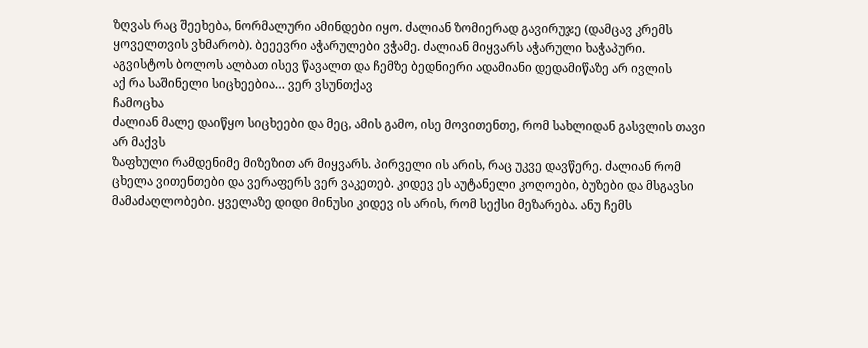ზღვას რაც შეეხება, ნორმალური ამინდები იყო. ძალიან ზომიერად გავირუჯე (დამცავ კრემს ყოველთვის ვხმარობ). ბეეევრი აჭარულები ვჭამე. ძალიან მიყვარს აჭარული ხაჭაპური.
აგვისტოს ბოლოს ალბათ ისევ წავალთ და ჩემზე ბედნიერი ადამიანი დედამიწაზე არ ივლის
აქ რა საშინელი სიცხეებია… ვერ ვსუნთქავ
ჩამოცხა
ძალიან მალე დაიწყო სიცხეები და მეც, ამის გამო, ისე მოვითენთე, რომ სახლიდან გასვლის თავი არ მაქვს
ზაფხული რამდენიმე მიზეზით არ მიყვარს. პირველი ის არის, რაც უკვე დავწერე. ძალიან რომ ცხელა ვითენთები და ვერაფერს ვერ ვაკეთებ. კიდევ ეს აუტანელი კოღოები, ბუზები და მსგავსი მამაძაღლობები. ყველაზე დიდი მინუსი კიდევ ის არის, რომ სექსი მეზარება. ანუ ჩემს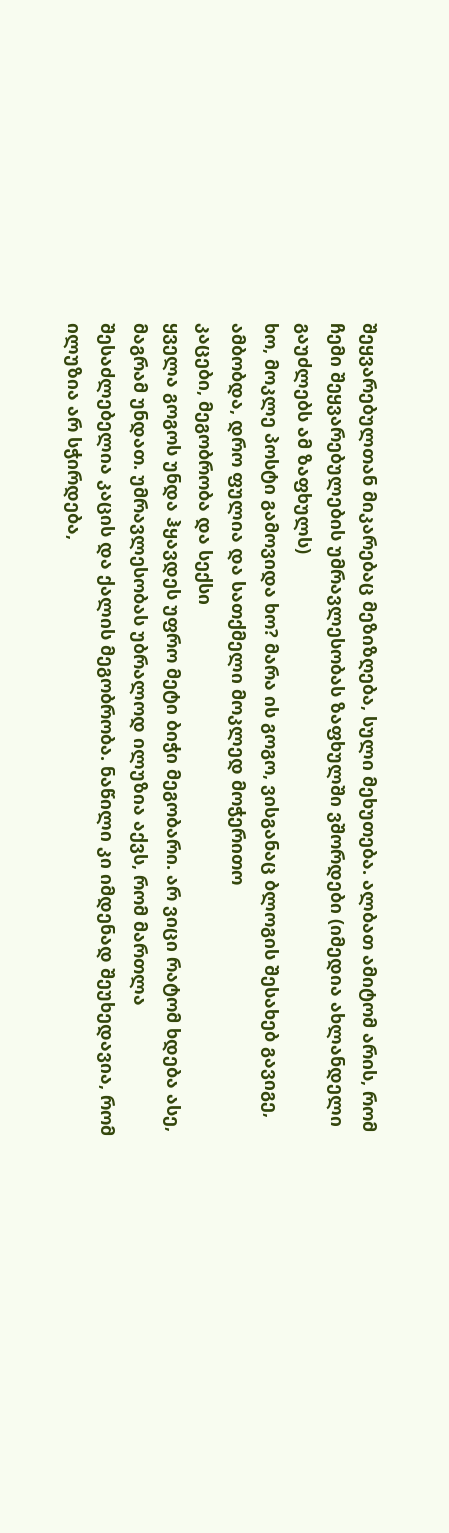შეყვარებულთან მიკარებაც მეზიზღება, სული მეხუთება. ალბათ ამიტომ არის, რომ ჩემი შეყვარებულების უმრავლესობას ზაფხულში ვშორდები (იმედია ახლანდელი გაუძლებს ამ ზაფხულს)
ხო, მოკლე პოსტი გამოვიდა ხო? მარა ის გოგო, ვისგანაც ბლოგის შესახებ გავიგე, ამბობდა, დრო ფულია და სათქმელი მოკლედ მოჭერითო
კაცები, მეგობრობა და სექსი
ყველა გოგოს უნდა ჰყავდეს უფრო მეტი ბიჭი მეგობარი. არ ვიცი რატომ ხდება ასე, მაგრამ უნდათ. უმრავლესობას უბრალოდ ილუზია აქვს, რომ მართლა შესაძლებელია კაცის და ქალის მეგობრობა. ნაწილი კი იმდენად შეუხედავია, რომ ილუზია არ სჭირდება,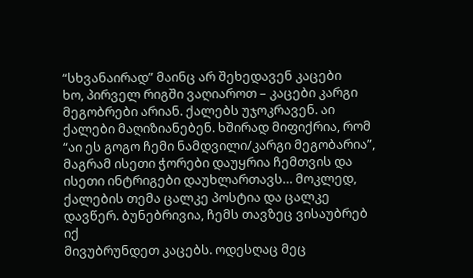“სხვანაირად” მაინც არ შეხედავენ კაცები
ხო, პირველ რიგში ვაღიაროთ – კაცები კარგი მეგობრები არიან. ქალებს უჯოკრავენ. აი ქალები მაღიზიანებენ. ხშირად მიფიქრია, რომ “აი ეს გოგო ჩემი ნამდვილი/კარგი მეგობარია”, მაგრამ ისეთი ჭორები დაუყრია ჩემთვის და ისეთი ინტრიგები დაუხლართავს… მოკლედ, ქალების თემა ცალკე პოსტია და ცალკე დავწერ. ბუნებრივია, ჩემს თავზეც ვისაუბრებ იქ
მივუბრუნდეთ კაცებს. ოდესღაც მეც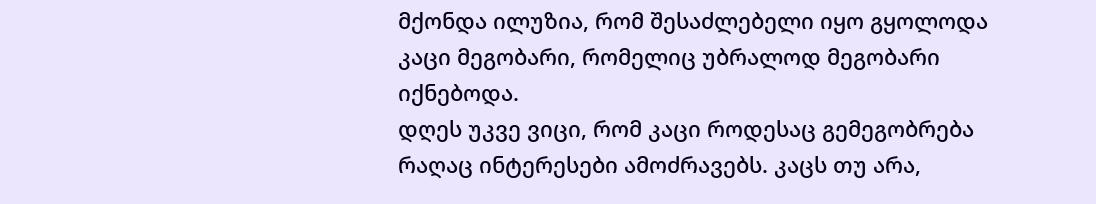მქონდა ილუზია, რომ შესაძლებელი იყო გყოლოდა კაცი მეგობარი, რომელიც უბრალოდ მეგობარი იქნებოდა.
დღეს უკვე ვიცი, რომ კაცი როდესაც გემეგობრება რაღაც ინტერესები ამოძრავებს. კაცს თუ არა,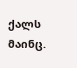ქალს მაინც.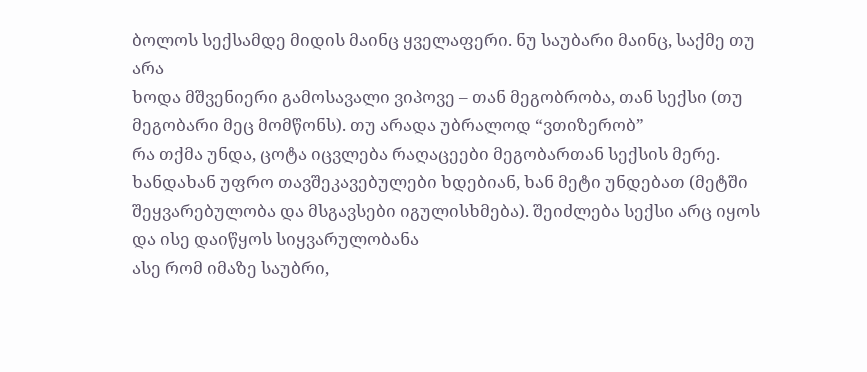ბოლოს სექსამდე მიდის მაინც ყველაფერი. ნუ საუბარი მაინც, საქმე თუ არა
ხოდა მშვენიერი გამოსავალი ვიპოვე – თან მეგობრობა, თან სექსი (თუ მეგობარი მეც მომწონს). თუ არადა უბრალოდ “ვთიზერობ”
რა თქმა უნდა, ცოტა იცვლება რაღაცეები მეგობართან სექსის მერე. ხანდახან უფრო თავშეკავებულები ხდებიან, ხან მეტი უნდებათ (მეტში შეყვარებულობა და მსგავსები იგულისხმება). შეიძლება სექსი არც იყოს და ისე დაიწყოს სიყვარულობანა
ასე რომ იმაზე საუბრი,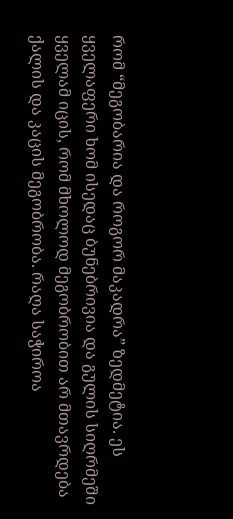რომ “მეგობარია და როგორ მაკადრა” ზედმეტია. ეს ყველაფერი ხომ ისედაც ბუნებრივია და გულის სიღრმეში ყველამ იცის, რომ მხოლოდ მეგობრობით არ მთავრდება ქალის და კაცის მეგობრობა. რაღა საჭიროა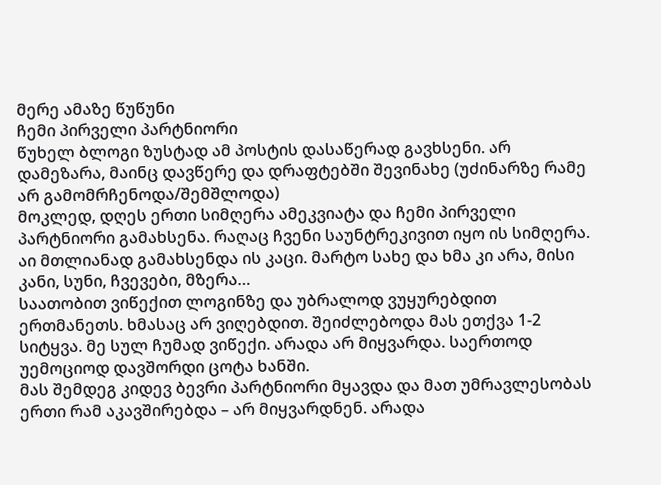მერე ამაზე წუწუნი
ჩემი პირველი პარტნიორი
წუხელ ბლოგი ზუსტად ამ პოსტის დასაწერად გავხსენი. არ დამეზარა, მაინც დავწერე და დრაფტებში შევინახე (უძინარზე რამე არ გამომრჩენოდა/შემშლოდა)
მოკლედ, დღეს ერთი სიმღერა ამეკვიატა და ჩემი პირველი პარტნიორი გამახსენა. რაღაც ჩვენი საუნტრეკივით იყო ის სიმღერა. აი მთლიანად გამახსენდა ის კაცი. მარტო სახე და ხმა კი არა, მისი კანი, სუნი, ჩვევები, მზერა…
საათობით ვიწექით ლოგინზე და უბრალოდ ვუყურებდით ერთმანეთს. ხმასაც არ ვიღებდით. შეიძლებოდა მას ეთქვა 1-2 სიტყვა. მე სულ ჩუმად ვიწექი. არადა არ მიყვარდა. საერთოდ უემოციოდ დავშორდი ცოტა ხანში.
მას შემდეგ კიდევ ბევრი პარტნიორი მყავდა და მათ უმრავლესობას ერთი რამ აკავშირებდა – არ მიყვარდნენ. არადა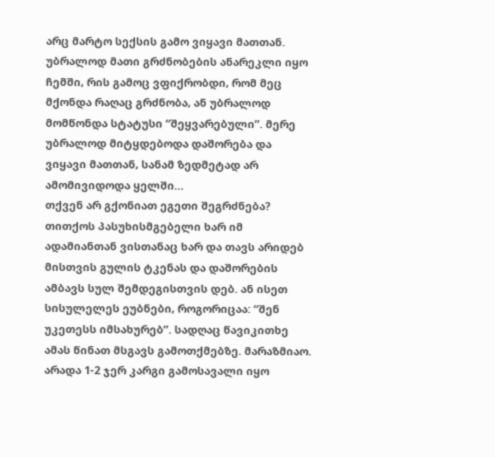არც მარტო სექსის გამო ვიყავი მათთან.
უბრალოდ მათი გრძნობების ანარეკლი იყო ჩემში, რის გამოც ვფიქრობდი, რომ მეც მქონდა რაღაც გრძნობა, ან უბრალოდ მომწონდა სტატუსი “შეყვარებული”. მერე უბრალოდ მიტყდებოდა დაშორება და ვიყავი მათთან, სანამ ზედმეტად არ ამომივიდოდა ყელში…
თქვენ არ გქონიათ ეგეთი შეგრძნება? თითქოს პასუხისმგებელი ხარ იმ ადამიანთან ვისთანაც ხარ და თავს არიდებ მისთვის გულის ტკენას და დაშორების ამბავს სულ შემდეგისთვის დებ. ან ისეთ სისულელეს ეუბნები, როგორიცაა: “შენ უკეთესს იმსახურებ”. სადღაც წავიკითხე ამას წინათ მსგავს გამოთქმებზე. მარაზმიაო. არადა 1-2 ჯერ კარგი გამოსავალი იყო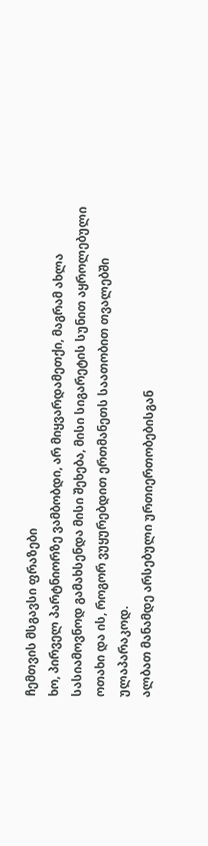ჩემთვის მსგავსი ფრაზები
ხო, პირველ პარტნიორზე ვამბობდი, არ მიყვარდამეთქი, მაგრამ ახლა სასიამოვნოდ გამახსენდა მისი შეხება, მისი სიგარეტის სუნით აყროლებული ოთახი და ის, როგორ ვუყურებდით ერთმანეთს საათობით თვალებში ულაპარაკოდ.
ალბათ მანამდე არსებული ურთიერთობებისგან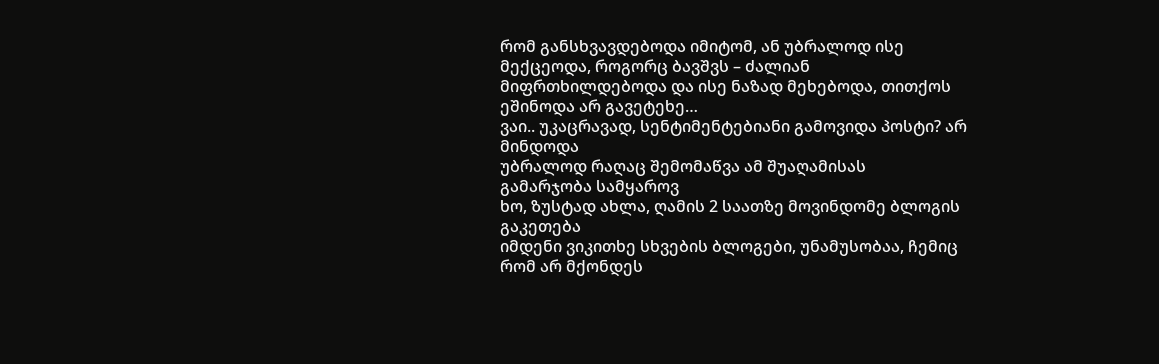რომ განსხვავდებოდა იმიტომ, ან უბრალოდ ისე მექცეოდა, როგორც ბავშვს – ძალიან მიფრთხილდებოდა და ისე ნაზად მეხებოდა, თითქოს ეშინოდა არ გავეტეხე…
ვაი.. უკაცრავად, სენტიმენტებიანი გამოვიდა პოსტი? არ მინდოდა
უბრალოდ რაღაც შემომაწვა ამ შუაღამისას
გამარჯობა სამყაროვ
ხო, ზუსტად ახლა, ღამის 2 საათზე მოვინდომე ბლოგის გაკეთება
იმდენი ვიკითხე სხვების ბლოგები, უნამუსობაა, ჩემიც რომ არ მქონდეს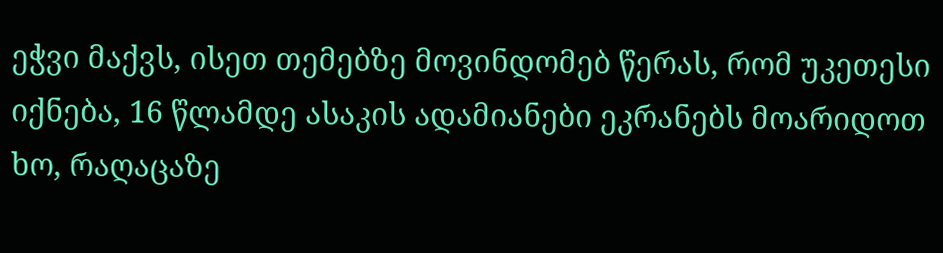ეჭვი მაქვს, ისეთ თემებზე მოვინდომებ წერას, რომ უკეთესი იქნება, 16 წლამდე ასაკის ადამიანები ეკრანებს მოარიდოთ
ხო, რაღაცაზე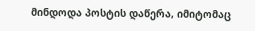მინდოდა პოსტის დაწერა, იმიტომაც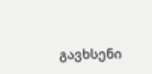გავხსენი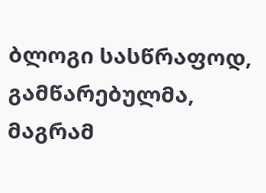ბლოგი სასწრაფოდ, გამწარებულმა, მაგრამ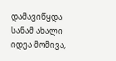დამავიწყდა
სანამ ახალი იდეა მომივა,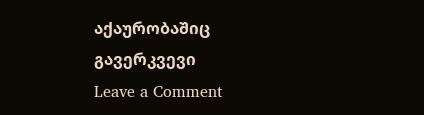აქაურობაშიც გავერკვევი
Leave a Comment